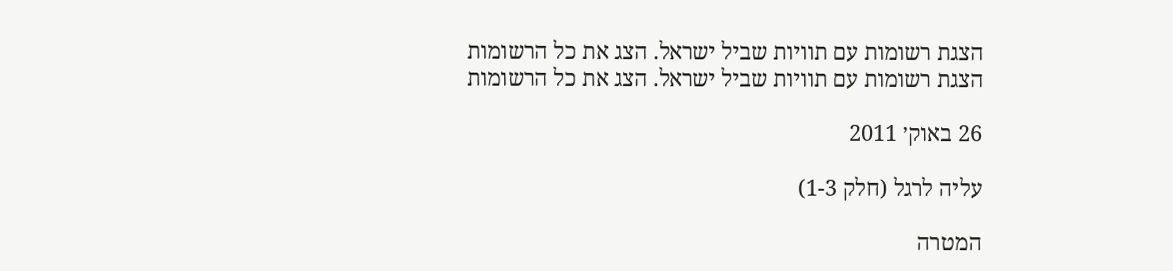הצגת רשומות עם תוויות שביל ישראל. הצג את כל הרשומות
הצגת רשומות עם תוויות שביל ישראל. הצג את כל הרשומות

26 באוק׳ 2011

עליה לרגל (חלק 1-3)

המטרה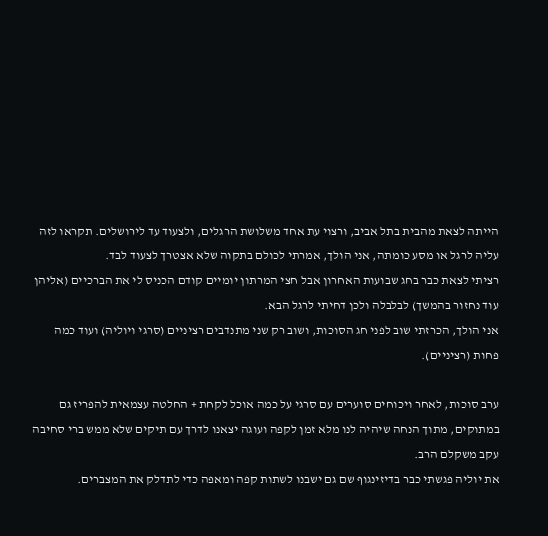הייתה לצאת מהבית בתל אביב, ורצוי עת אחד משלושת הרגלים, ולצעוד עד לירושלים. תקראו לזה עליה לרגל או מסע כומתה, אני הולך, אמרתי לכולם בתקוה שלא אצטרך לצעוד לבד.
רציתי לצאת כבר בחג שבועות האחרון אבל חצי המרתון יומיים קודם הכניס לי את הברכיים (אליהן עוד נחזור בהמשך) לבלבלה ולכן דחיתי לרגל הבא.
אני הולך, הכרזתי שוב לפני חג הסוכות, ושוב רק שני מתנדבים רציניים (סרגי ויוליה) ועוד כמה פחות (רציניים).

ערב סוכות, לאחר ויכוחים סוערים עם סרגי על כמה אוכל לקחת + החלטה עצמאית להפריז גם במתוקים, מתוך הנחה שיהיה לנו מלא זמן לקפה ועוגה יצאנו לדרך עם תיקים שלא ממש ברי סחיבה עקב משקלם הרב.
את יוליה פגשתי כבר בדיזינגוף שם גם ישבנו לשתות קפה ומאפה כדי לתדלק את המצברים.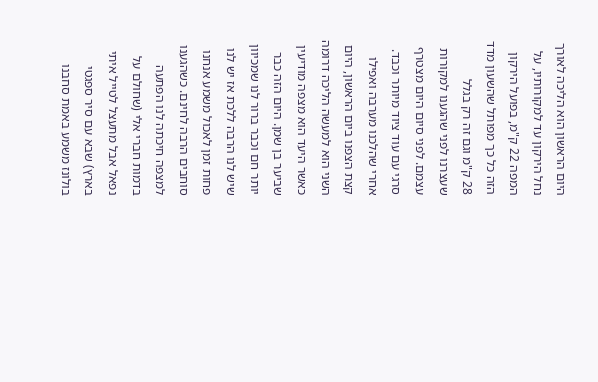היום הראשון הוא הליכה לאורך נחל הירקון עד למקורותיו, על המפה 22 ק"מ, בפועל הירקון הזה כל כך מפותל שהשעון מדד 28 ק"מ וגם זה רק בגלל שעצרנו לפני שהגענו למקורות עצמם. לפני סיום היום מצטרף סרגי עם עוד ציוד מיותר וכבד.
אחרי שהלכנו מערבה ואפילו קצת הצפנו ביום הראשון, היום השני הוא למעשה הליכה דרומה כאשר היעד הוא מצפה מודיעין שביער בן שמן. היום הזה כבר יותר חם וכבר ברור לנו שמכיוון שיש לנו הרבה ללכת אז יש לנו פחות זמן לאכול משמע אנחנו סוחבים הרבה לחינם. כשהגענו למצפה חיכתה לנו הפתעה בדמות חברי אלי (שחולם על נפאל אבל מתעצל לטייל איתי בארץ) שבא עם סיר ספגטי בולונז משמע באמת סחבנו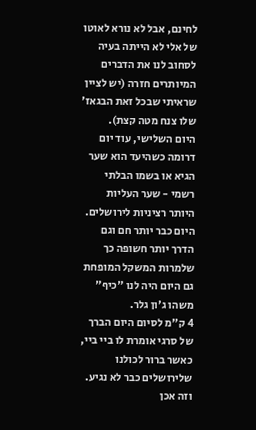לחינם, אבל לא נורא לאוטו של אלי לא הייתה בעיה לסחוב לנו את הדברים המיותרים חזרה (יש לציין שראיתי שבכל זאת הבגאז' שלו צנח מטה קצת).
היום השלישי, עוד יום דרומה כשהיעד הוא שער הגיא או בשמו הבלתי רשמי - שער העליות היותר רציניות לירושלים. היום כבר יותר חם וגם הדרך יותר חשופה כך שלמרות המשקל המופחת גם היום היה לנו "כיף" משהו ג'ון גלר.
4 ק"מ לסיום היום הברך של סרגי אומרת לו ביי ביי, כאשר ברור לכולנו שלירושלים כבר לא נגיע. וזה אכן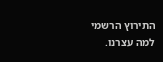התירוץ הרשמי למה עצרנו.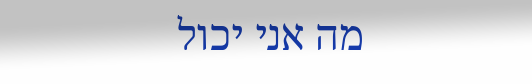מה אני יכול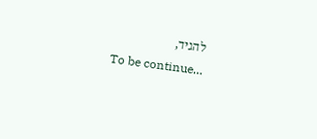להגיד,
To be continue…